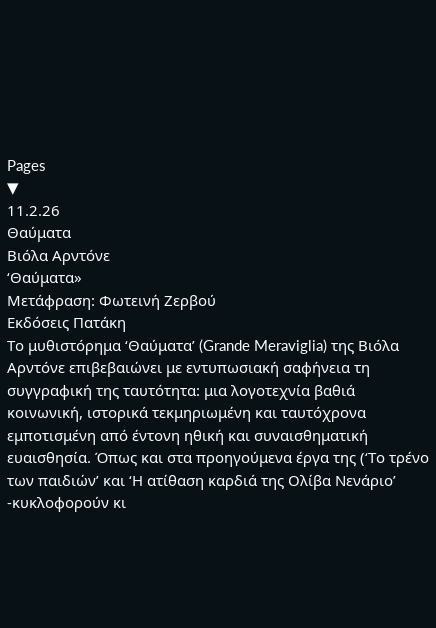Pages
▼
11.2.26
Θαύματα
Βιόλα Αρντόνε
‘Θαύματα»
Μετάφραση: Φωτεινή Ζερβού
Εκδόσεις Πατάκη
Το μυθιστόρημα ‘Θαύματα’ (Grande Meraviglia) της Βιόλα Αρντόνε επιβεβαιώνει με εντυπωσιακή σαφήνεια τη συγγραφική της ταυτότητα: μια λογοτεχνία βαθιά κοινωνική, ιστορικά τεκμηριωμένη και ταυτόχρονα εμποτισμένη από έντονη ηθική και συναισθηματική ευαισθησία. Όπως και στα προηγούμενα έργα της (‘Το τρένο των παιδιών’ και ‘Η ατίθαση καρδιά της Ολίβα Νενάριο’ -κυκλοφορούν κι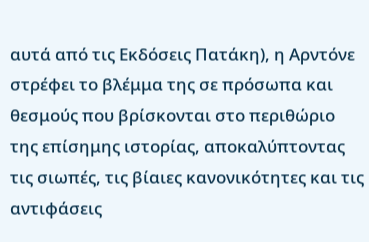αυτά από τις Εκδόσεις Πατάκη), η Αρντόνε στρέφει το βλέμμα της σε πρόσωπα και θεσμούς που βρίσκονται στο περιθώριο της επίσημης ιστορίας, αποκαλύπτοντας τις σιωπές, τις βίαιες κανονικότητες και τις αντιφάσεις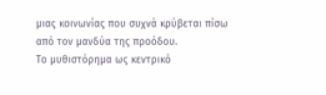μιας κοινωνίας που συχνά κρύβεται πίσω από τον μανδύα της προόδου.
Το μυθιστόρημα ως κεντρικό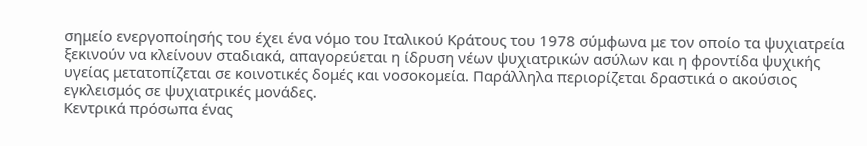σημείο ενεργοποίησής του έχει ένα νόμο του Ιταλικού Κράτους του 1978 σύμφωνα με τον οποίο τα ψυχιατρεία ξεκινούν να κλείνουν σταδιακά, απαγορεύεται η ίδρυση νέων ψυχιατρικών ασύλων και η φροντίδα ψυχικής υγείας μετατοπίζεται σε κοινοτικές δομές και νοσοκομεία. Παράλληλα περιορίζεται δραστικά ο ακούσιος εγκλεισμός σε ψυχιατρικές μονάδες.
Κεντρικά πρόσωπα ένας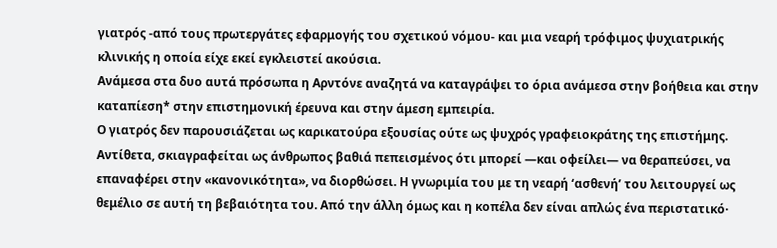γιατρός -από τους πρωτεργάτες εφαρμογής του σχετικού νόμου- και μια νεαρή τρόφιμος ψυχιατρικής κλινικής η οποία είχε εκεί εγκλειστεί ακούσια.
Ανάμεσα στα δυο αυτά πρόσωπα η Αρντόνε αναζητά να καταγράψει το όρια ανάμεσα στην βοήθεια και στην καταπίεση* στην επιστημονική έρευνα και στην άμεση εμπειρία.
Ο γιατρός δεν παρουσιάζεται ως καρικατούρα εξουσίας ούτε ως ψυχρός γραφειοκράτης της επιστήμης. Αντίθετα, σκιαγραφείται ως άνθρωπος βαθιά πεπεισμένος ότι μπορεί —και οφείλει— να θεραπεύσει, να επαναφέρει στην «κανονικότητα», να διορθώσει. Η γνωριμία του με τη νεαρή ‘ασθενή’ του λειτουργεί ως θεμέλιο σε αυτή τη βεβαιότητα του. Από την άλλη όμως και η κοπέλα δεν είναι απλώς ένα περιστατικό·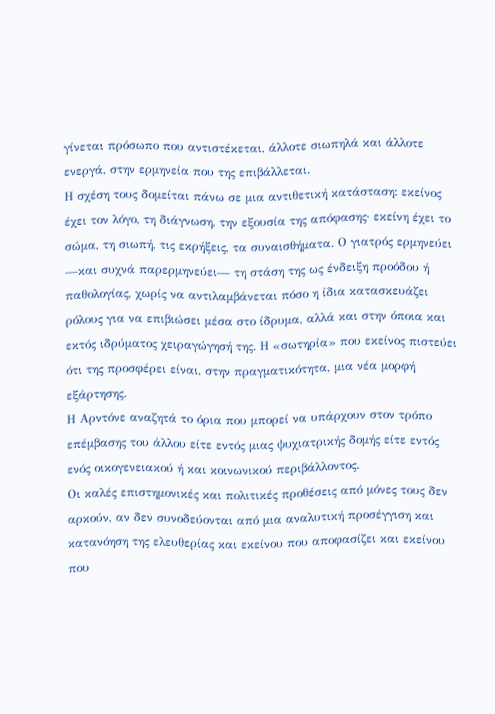γίνεται πρόσωπο που αντιστέκεται, άλλοτε σιωπηλά και άλλοτε ενεργά, στην ερμηνεία που της επιβάλλεται.
Η σχέση τους δομείται πάνω σε μια αντιθετική κατάσταση: εκείνος έχει τον λόγο, τη διάγνωση, την εξουσία της απόφασης· εκείνη έχει το σώμα, τη σιωπή, τις εκρήξεις, τα συναισθήματα. Ο γιατρός ερμηνεύει —και συχνά παρερμηνεύει— τη στάση της ως ένδειξη προόδου ή παθολογίας, χωρίς να αντιλαμβάνεται πόσο η ίδια κατασκευάζει ρόλους για να επιβιώσει μέσα στο ίδρυμα, αλλά και στην όποια και εκτός ιδρύματος χειραγώγησή της. Η «σωτηρία» που εκείνος πιστεύει ότι της προσφέρει είναι, στην πραγματικότητα, μια νέα μορφή εξάρτησης.
Η Αρντόνε αναζητά το όρια που μπορεί να υπάρχουν στον τρόπο επέμβασης του άλλου είτε εντός μιας ψυχιατρικής δομής είτε εντός ενός οικογενειακού ή και κοινωνικού περιβάλλοντος.
Οι καλές επιστημονικές και πολιτικές προθέσεις από μόνες τους δεν αρκούν, αν δεν συνοδεύονται από μια αναλυτική προσέγγιση και κατανόηση της ελευθερίας και εκείνου που αποφασίζει και εκείνου που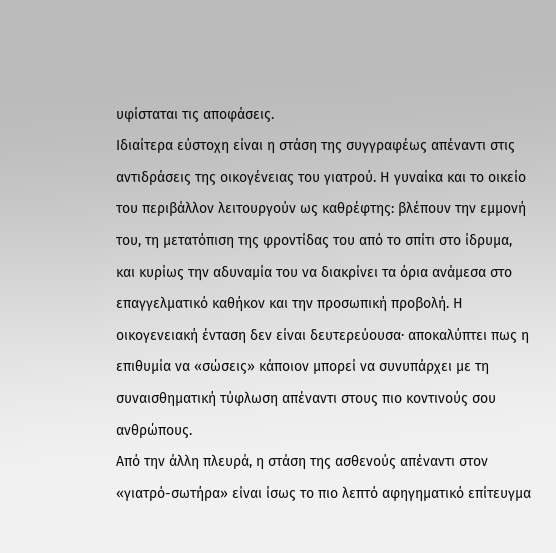υφίσταται τις αποφάσεις.
Ιδιαίτερα εύστοχη είναι η στάση της συγγραφέως απέναντι στις αντιδράσεις της οικογένειας του γιατρού. Η γυναίκα και το οικείο του περιβάλλον λειτουργούν ως καθρέφτης: βλέπουν την εμμονή του, τη μετατόπιση της φροντίδας του από το σπίτι στο ίδρυμα, και κυρίως την αδυναμία του να διακρίνει τα όρια ανάμεσα στο επαγγελματικό καθήκον και την προσωπική προβολή. Η οικογενειακή ένταση δεν είναι δευτερεύουσα· αποκαλύπτει πως η επιθυμία να «σώσεις» κάποιον μπορεί να συνυπάρχει με τη συναισθηματική τύφλωση απέναντι στους πιο κοντινούς σου ανθρώπους.
Από την άλλη πλευρά, η στάση της ασθενούς απέναντι στον «γιατρό-σωτήρα» είναι ίσως το πιο λεπτό αφηγηματικό επίτευγμα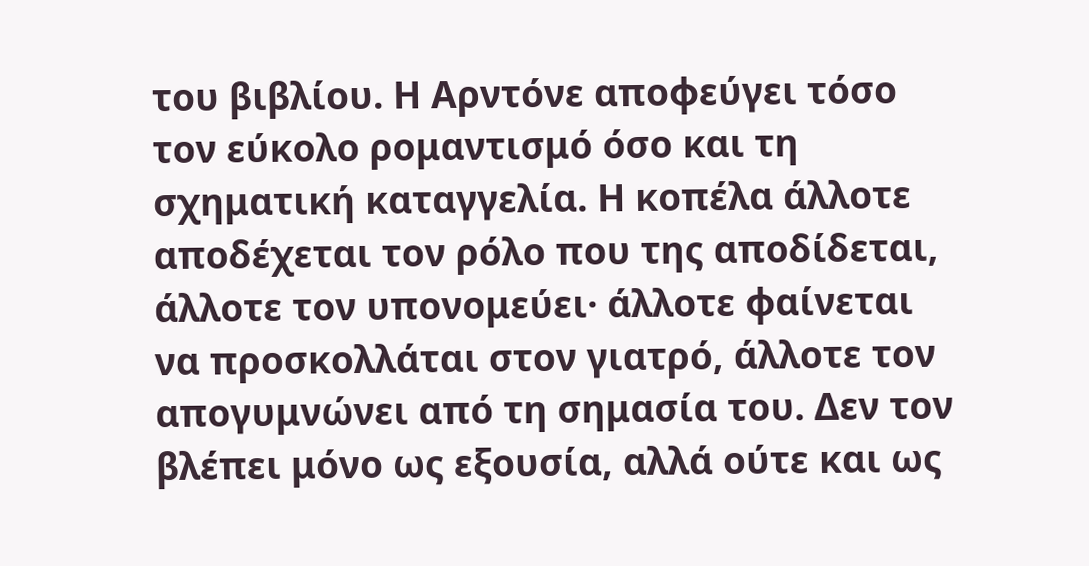του βιβλίου. Η Αρντόνε αποφεύγει τόσο τον εύκολο ρομαντισμό όσο και τη σχηματική καταγγελία. Η κοπέλα άλλοτε αποδέχεται τον ρόλο που της αποδίδεται, άλλοτε τον υπονομεύει· άλλοτε φαίνεται να προσκολλάται στον γιατρό, άλλοτε τον απογυμνώνει από τη σημασία του. Δεν τον βλέπει μόνο ως εξουσία, αλλά ούτε και ως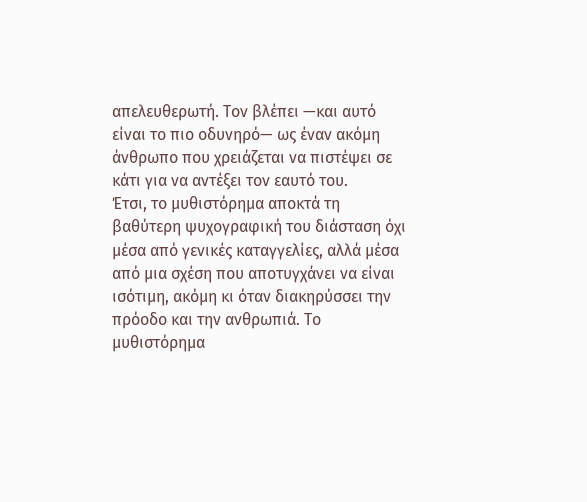απελευθερωτή. Τον βλέπει —και αυτό είναι το πιο οδυνηρό— ως έναν ακόμη άνθρωπο που χρειάζεται να πιστέψει σε κάτι για να αντέξει τον εαυτό του.
Έτσι, το μυθιστόρημα αποκτά τη βαθύτερη ψυχογραφική του διάσταση όχι μέσα από γενικές καταγγελίες, αλλά μέσα από μια σχέση που αποτυγχάνει να είναι ισότιμη, ακόμη κι όταν διακηρύσσει την πρόοδο και την ανθρωπιά. Το μυθιστόρημα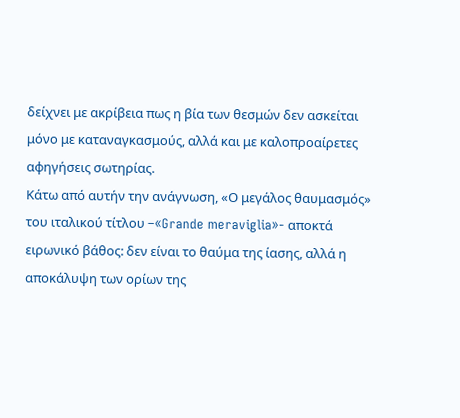δείχνει με ακρίβεια πως η βία των θεσμών δεν ασκείται μόνο με καταναγκασμούς, αλλά και με καλοπροαίρετες αφηγήσεις σωτηρίας.
Κάτω από αυτήν την ανάγνωση, «Ο μεγάλος θαυμασμός» του ιταλικού τίτλου –«Grande meraviglia»- αποκτά ειρωνικό βάθος: δεν είναι το θαύμα της ίασης, αλλά η αποκάλυψη των ορίων της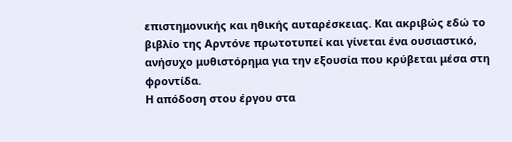επιστημονικής και ηθικής αυταρέσκειας. Και ακριβώς εδώ το βιβλίο της Αρντόνε πρωτοτυπεί και γίνεται ένα ουσιαστικό, ανήσυχο μυθιστόρημα για την εξουσία που κρύβεται μέσα στη φροντίδα.
Η απόδοση στου έργου στα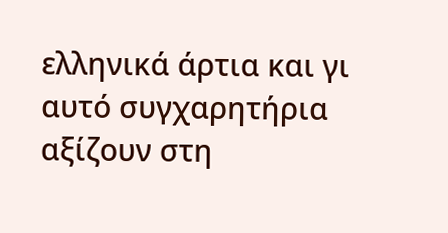ελληνικά άρτια και γι αυτό συγχαρητήρια αξίζουν στη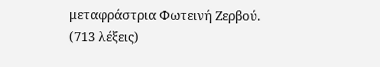μεταφράστρια Φωτεινή Ζερβού.
(713 λέξεις)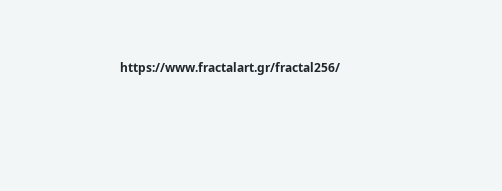https://www.fractalart.gr/fractal256/